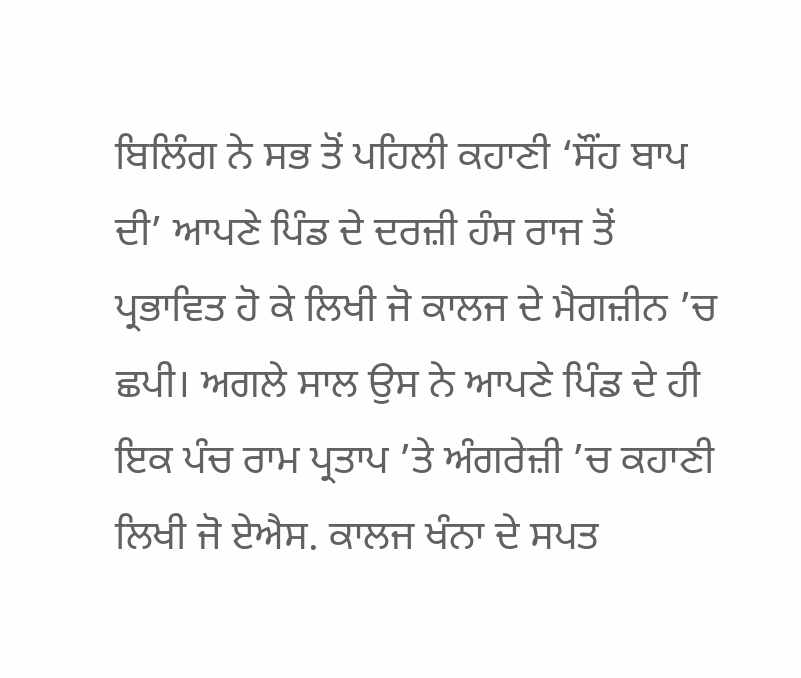ਬਿਲਿੰਗ ਨੇ ਸਭ ਤੋਂ ਪਹਿਲੀ ਕਹਾਣੀ ‘ਸੌਂਹ ਬਾਪ ਦੀ’ ਆਪਣੇ ਪਿੰਡ ਦੇ ਦਰਜ਼ੀ ਹੰਸ ਰਾਜ ਤੋਂ ਪ੍ਰਭਾਵਿਤ ਹੋ ਕੇ ਲਿਖੀ ਜੋ ਕਾਲਜ ਦੇ ਮੈਗਜ਼ੀਨ ’ਚ ਛਪੀ। ਅਗਲੇ ਸਾਲ ਉਸ ਨੇ ਆਪਣੇ ਪਿੰਡ ਦੇ ਹੀ ਇਕ ਪੰਚ ਰਾਮ ਪ੍ਰਤਾਪ ’ਤੇ ਅੰਗਰੇਜ਼ੀ ’ਚ ਕਹਾਣੀ ਲਿਖੀ ਜੋ ਏਐਸ. ਕਾਲਜ ਖੰਨਾ ਦੇ ਸਪਤ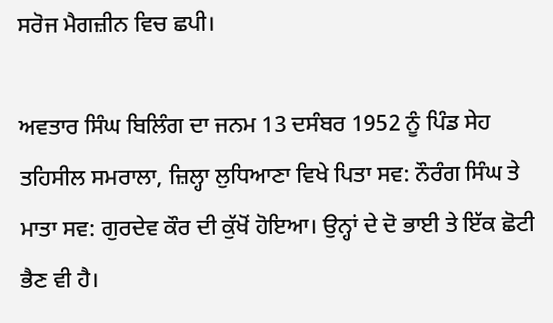ਸਰੋਜ ਮੈਗਜ਼ੀਨ ਵਿਚ ਛਪੀ।

ਅਵਤਾਰ ਸਿੰਘ ਬਿਲਿੰਗ ਦਾ ਜਨਮ 13 ਦਸੰਬਰ 1952 ਨੂੰ ਪਿੰਡ ਸੇਹ ਤਹਿਸੀਲ ਸਮਰਾਲਾ, ਜ਼ਿਲ੍ਹਾ ਲੁਧਿਆਣਾ ਵਿਖੇ ਪਿਤਾ ਸਵ: ਨੌਰੰਗ ਸਿੰਘ ਤੇ ਮਾਤਾ ਸਵ: ਗੁਰਦੇਵ ਕੌਰ ਦੀ ਕੁੱਖੋਂ ਹੋਇਆ। ਉਨ੍ਹਾਂ ਦੇ ਦੋ ਭਾਈ ਤੇ ਇੱਕ ਛੋਟੀ ਭੈਣ ਵੀ ਹੈ।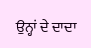ਉਨ੍ਹਾਂ ਦੇ ਦਾਦਾ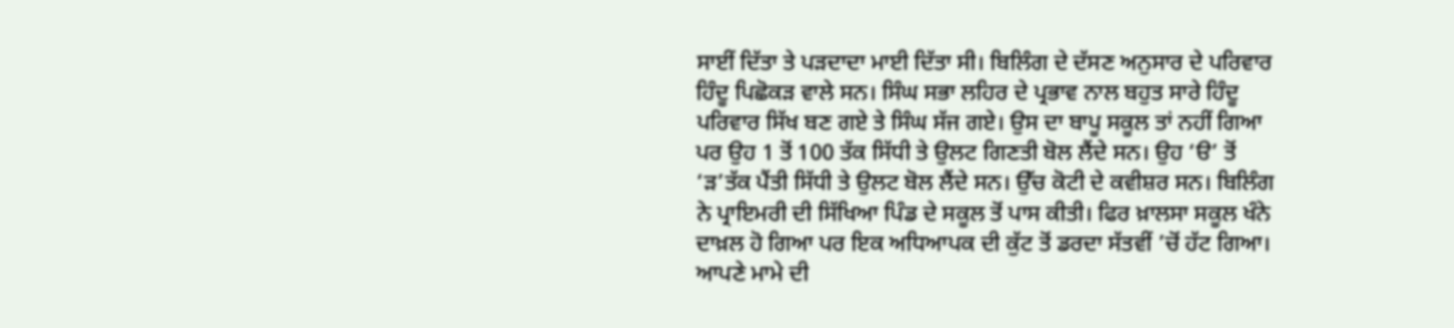ਸਾਈਂ ਦਿੱਤਾ ਤੇ ਪੜਦਾਦਾ ਮਾਈ ਦਿੱਤਾ ਸੀ। ਬਿਲਿੰਗ ਦੇ ਦੱਸਣ ਅਨੁਸਾਰ ਦੇ ਪਰਿਵਾਰ ਹਿੰਦੂ ਪਿਛੋਕੜ ਵਾਲੇ ਸਨ। ਸਿੰਘ ਸਭਾ ਲਹਿਰ ਦੇ ਪ੍ਰਭਾਵ ਨਾਲ ਬਹੁਤ ਸਾਰੇ ਹਿੰਦੂ ਪਰਿਵਾਰ ਸਿੱਖ ਬਣ ਗਏ ਤੇ ਸਿੰਘ ਸੱਜ ਗਏ। ਉਸ ਦਾ ਬਾਪੂ ਸਕੂਲ ਤਾਂ ਨਹੀਂ ਗਿਆ ਪਰ ਉਹ 1 ਤੋਂ 100 ਤੱਕ ਸਿੱਧੀ ਤੇ ਉਲਟ ਗਿਣਤੀ ਬੋਲ ਲੈਂਦੇ ਸਨ। ਉਹ ‘ੳ’ ਤੋਂ ‘ੜ’ਤੱਕ ਪੈਂਤੀ ਸਿੱਧੀ ਤੇ ਉਲਟ ਬੋਲ ਲੈਂਦੇ ਸਨ। ਉੱਚ ਕੋਟੀ ਦੇ ਕਵੀਸ਼ਰ ਸਨ। ਬਿਲਿੰਗ ਨੇ ਪ੍ਰਾਇਮਰੀ ਦੀ ਸਿੱਖਿਆ ਪਿੰਡ ਦੇ ਸਕੂਲ ਤੋਂ ਪਾਸ ਕੀਤੀ। ਫਿਰ ਖ਼ਾਲਸਾ ਸਕੂਲ ਖੰਨੇ ਦਾਖ਼ਲ ਹੋ ਗਿਆ ਪਰ ਇਕ ਅਧਿਆਪਕ ਦੀ ਕੁੱਟ ਤੋਂ ਡਰਦਾ ਸੱਤਵੀਂ ’ਚੋਂ ਹੱਟ ਗਿਆ। ਆਪਣੇ ਮਾਮੇ ਦੀ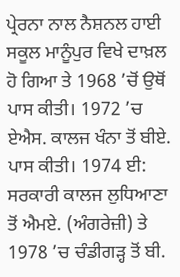ਪ੍ਰੇਰਨਾ ਨਾਲ ਨੈਸ਼ਨਲ ਹਾਈ ਸਕੂਲ ਮਾਨੂੰਪੁਰ ਵਿਖੇ ਦਾਖ਼ਲ ਹੋ ਗਿਆ ਤੇ 1968 ’ਚੋਂ ਉਥੋਂ ਪਾਸ ਕੀਤੀ। 1972 ’ਚ ਏਐਸ. ਕਾਲਜ ਖੰਨਾ ਤੋਂ ਬੀਏ. ਪਾਸ ਕੀਤੀ। 1974 ਈ: ਸਰਕਾਰੀ ਕਾਲਜ ਲੁਧਿਆਣਾ ਤੋਂ ਐਮਏ. (ਅੰਗਰੇਜ਼ੀ) ਤੇ 1978 ’ਚ ਚੰਡੀਗੜ੍ਹ ਤੋਂ ਬੀ.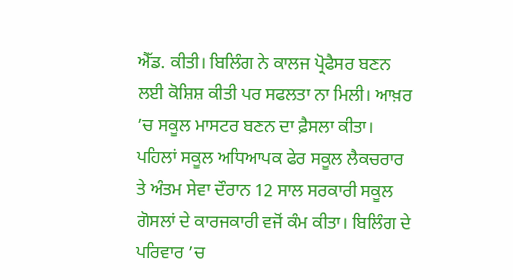ਐੱਡ. ਕੀਤੀ। ਬਿਲਿੰਗ ਨੇ ਕਾਲਜ ਪ੍ਰੋਫੈਸਰ ਬਣਨ ਲਈ ਕੋਸ਼ਿਸ਼ ਕੀਤੀ ਪਰ ਸਫਲਤਾ ਨਾ ਮਿਲੀ। ਆਖ਼ਰ ’ਚ ਸਕੂਲ ਮਾਸਟਰ ਬਣਨ ਦਾ ਫ਼ੈਸਲਾ ਕੀਤਾ। ਪਹਿਲਾਂ ਸਕੂਲ ਅਧਿਆਪਕ ਫੇਰ ਸਕੂਲ ਲੈਕਚਰਾਰ ਤੇ ਅੰਤਮ ਸੇਵਾ ਦੌਰਾਨ 12 ਸਾਲ ਸਰਕਾਰੀ ਸਕੂਲ ਗੋਸਲਾਂ ਦੇ ਕਾਰਜਕਾਰੀ ਵਜੋਂ ਕੰਮ ਕੀਤਾ। ਬਿਲਿੰਗ ਦੇ ਪਰਿਵਾਰ ’ਚ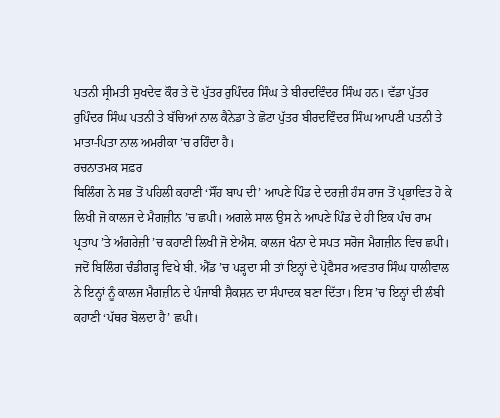ਪਤਨੀ ਸ੍ਰੀਮਤੀ ਸੁਖਦੇਵ ਕੌਰ ਤੇ ਦੋ ਪੁੱਤਰ ਰੁਪਿੰਦਰ ਸਿੰਘ ਤੇ ਬੀਰਦਵਿੰਦਰ ਸਿੰਘ ਹਨ। ਵੱਡਾ ਪੁੱਤਰ ਰੁਪਿੰਦਰ ਸਿੰਘ ਪਤਨੀ ਤੇ ਬੱਚਿਆਂ ਨਾਲ ਕੈਨੇਡਾ ਤੇ ਛੋਟਾ ਪੁੱਤਰ ਬੀਰਦਵਿੰਦਰ ਸਿੰਘ ਆਪਣੀ ਪਤਨੀ ਤੇ ਮਾਤਾ-ਪਿਤਾ ਨਾਲ ਅਮਰੀਕਾ ’ਚ ਰਹਿੰਦਾ ਹੈ।
ਰਚਨਾਤਮਕ ਸਫ਼ਰ
ਬਿਲਿੰਗ ਨੇ ਸਭ ਤੋਂ ਪਹਿਲੀ ਕਹਾਣੀ ‘ਸੌਂਹ ਬਾਪ ਦੀ’ ਆਪਣੇ ਪਿੰਡ ਦੇ ਦਰਜ਼ੀ ਹੰਸ ਰਾਜ ਤੋਂ ਪ੍ਰਭਾਵਿਤ ਹੋ ਕੇ ਲਿਖੀ ਜੋ ਕਾਲਜ ਦੇ ਮੈਗਜ਼ੀਨ ’ਚ ਛਪੀ। ਅਗਲੇ ਸਾਲ ਉਸ ਨੇ ਆਪਣੇ ਪਿੰਡ ਦੇ ਹੀ ਇਕ ਪੰਚ ਰਾਮ ਪ੍ਰਤਾਪ ’ਤੇ ਅੰਗਰੇਜ਼ੀ ’ਚ ਕਹਾਣੀ ਲਿਖੀ ਜੋ ਏਐਸ. ਕਾਲਜ ਖੰਨਾ ਦੇ ਸਪਤ ਸਰੋਜ ਮੈਗਜ਼ੀਨ ਵਿਚ ਛਪੀ। ਜਦੋਂ ਬਿਲਿੰਗ ਚੰਡੀਗੜ੍ਹ ਵਿਖੇ ਬੀ. ਐੱਡ ’ਚ ਪੜ੍ਹਦਾ ਸੀ ਤਾਂ ਇਨ੍ਹਾਂ ਦੇ ਪ੍ਰੋਫੈਸਰ ਅਵਤਾਰ ਸਿੰਘ ਧਾਲੀਵਾਲ ਨੇ ਇਨ੍ਹਾਂ ਨੂੰ ਕਾਲਜ ਮੈਗਜ਼ੀਨ ਦੇ ਪੰਜਾਬੀ ਸ਼ੈਕਸ਼ਨ ਦਾ ਸੰਪਾਦਕ ਬਣਾ ਦਿੱਤਾ। ਇਸ ’ਚ ਇਨ੍ਹਾਂ ਦੀ ਲੰਬੀ ਕਹਾਣੀ ‘ਪੱਥਰ ਬੋਲਦਾ ਹੈ’ ਛਪੀ।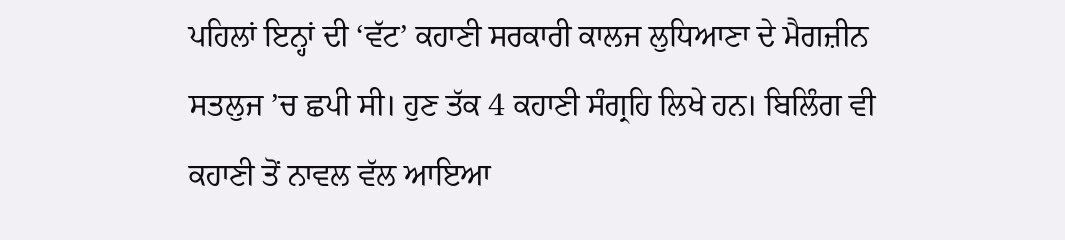ਪਹਿਲਾਂ ਇਨ੍ਹਾਂ ਦੀ ‘ਵੱਟ’ ਕਹਾਣੀ ਸਰਕਾਰੀ ਕਾਲਜ ਲੁਧਿਆਣਾ ਦੇ ਮੈਗਜ਼ੀਨ ਸਤਲੁਜ ’ਚ ਛਪੀ ਸੀ। ਹੁਣ ਤੱਕ 4 ਕਹਾਣੀ ਸੰਗ੍ਰਹਿ ਲਿਖੇ ਹਨ। ਬਿਲਿੰਗ ਵੀ ਕਹਾਣੀ ਤੋਂ ਨਾਵਲ ਵੱਲ ਆਇਆ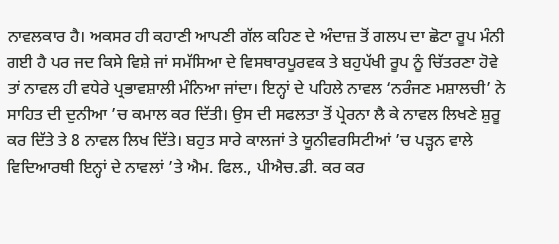ਨਾਵਲਕਾਰ ਹੈ। ਅਕਸਰ ਹੀ ਕਹਾਣੀ ਆਪਣੀ ਗੱਲ ਕਹਿਣ ਦੇ ਅੰਦਾਜ਼ ਤੋਂ ਗਲਪ ਦਾ ਛੋਟਾ ਰੂਪ ਮੰਨੀ ਗਈ ਹੈ ਪਰ ਜਦ ਕਿਸੇ ਵਿਸ਼ੇ ਜਾਂ ਸਮੱਸਿਆ ਦੇ ਵਿਸਥਾਰਪੂਰਵਕ ਤੇ ਬਹੁਪੱਖੀ ਰੂਪ ਨੂੰ ਚਿੱਤਰਣਾ ਹੋਵੇ ਤਾਂ ਨਾਵਲ ਹੀ ਵਧੇਰੇ ਪ੍ਰਭਾਵਸ਼ਾਲੀ ਮੰਨਿਆ ਜਾਂਦਾ। ਇਨ੍ਹਾਂ ਦੇ ਪਹਿਲੇ ਨਾਵਲ ‘ਨਰੰਜਣ ਮਸ਼ਾਲਚੀ’ ਨੇ ਸਾਹਿਤ ਦੀ ਦੁਨੀਆ ’ਚ ਕਮਾਲ ਕਰ ਦਿੱਤੀ। ਉਸ ਦੀ ਸਫਲਤਾ ਤੋਂ ਪ੍ਰੇਰਨਾ ਲੈ ਕੇ ਨਾਵਲ ਲਿਖਣੇ ਸ਼ੁਰੂ ਕਰ ਦਿੱਤੇ ਤੇ 8 ਨਾਵਲ ਲਿਖ ਦਿੱਤੇ। ਬਹੁਤ ਸਾਰੇ ਕਾਲਜਾਂ ਤੇ ਯੂਨੀਵਰਸਿਟੀਆਂ ’ਚ ਪੜ੍ਹਨ ਵਾਲੇ ਵਿਦਿਆਰਥੀ ਇਨ੍ਹਾਂ ਦੇ ਨਾਵਲਾਂ ’ਤੇ ਐਮ. ਫਿਲ., ਪੀਐਚ.ਡੀ. ਕਰ ਕਰ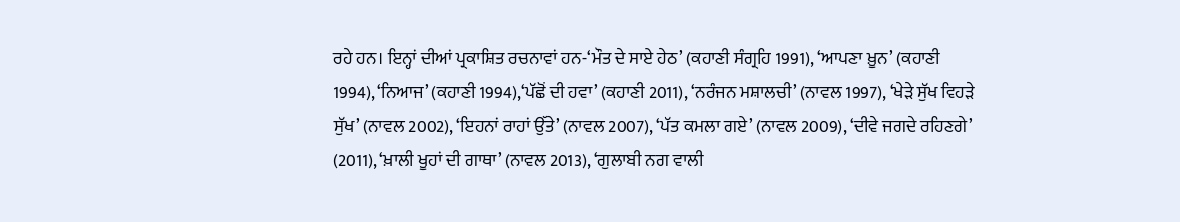ਰਹੇ ਹਨ। ਇਨ੍ਹਾਂ ਦੀਆਂ ਪ੍ਰਕਾਸ਼ਿਤ ਰਚਨਾਵਾਂ ਹਨ-‘ਮੌਤ ਦੇ ਸਾਏ ਹੇਠ’ (ਕਹਾਣੀ ਸੰਗ੍ਰਹਿ 1991), ‘ਆਪਣਾ ਖ਼ੂਨ’ (ਕਹਾਣੀ 1994), ‘ਨਿਆਜ’ (ਕਹਾਣੀ 1994),‘ਪੱਛੋਂ ਦੀ ਹਵਾ’ (ਕਹਾਣੀ 2011), ‘ਨਰੰਜਨ ਮਸ਼ਾਲਚੀ’ (ਨਾਵਲ 1997), ‘ਖੇੜੇ ਸੁੱਖ ਵਿਹੜੇ ਸੁੱਖ’ (ਨਾਵਲ 2002), ‘ਇਹਨਾਂ ਰਾਹਾਂ ਉੱਤੇ’ (ਨਾਵਲ 2007), ‘ਪੱਤ ਕਮਲਾ ਗਏ’ (ਨਾਵਲ 2009), ‘ਦੀਵੇ ਜਗਦੇ ਰਹਿਣਗੇ’ (2011), ‘ਖ਼ਾਲੀ ਖੂਹਾਂ ਦੀ ਗਾਥਾ’ (ਨਾਵਲ 2013), ‘ਗੁਲਾਬੀ ਨਗ ਵਾਲੀ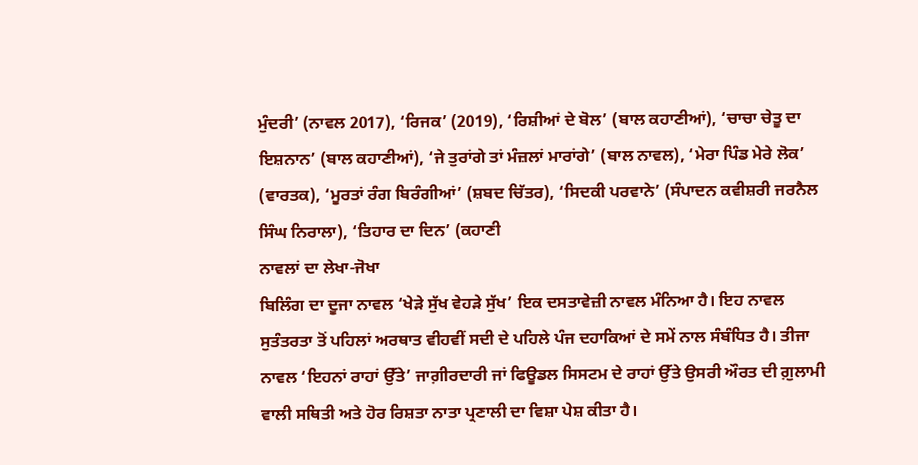ਮੁੰਦਰੀ’ (ਨਾਵਲ 2017), ‘ਰਿਜਕ’ (2019), ‘ਰਿਸ਼ੀਆਂ ਦੇ ਬੋਲ’ (ਬਾਲ ਕਹਾਣੀਆਂ), ‘ਚਾਚਾ ਚੇਤੂ ਦਾ ਇਸ਼ਨਾਨ’ (ਬਾਲ ਕਹਾਣੀਆਂ), ‘ਜੇ ਤੁਰਾਂਗੇ ਤਾਂ ਮੰਜ਼ਲਾਂ ਮਾਰਾਂਗੇ’ (ਬਾਲ ਨਾਵਲ), ‘ਮੇਰਾ ਪਿੰਡ ਮੇਰੇ ਲੋਕ’ (ਵਾਰਤਕ), ‘ਮੂਰਤਾਂ ਰੰਗ ਬਿਰੰਗੀਆਂ’ (ਸ਼ਬਦ ਚਿੱਤਰ), ‘ਸਿਦਕੀ ਪਰਵਾਨੇ’ (ਸੰਪਾਦਨ ਕਵੀਸ਼ਰੀ ਜਰਨੈਲ ਸਿੰਘ ਨਿਰਾਲਾ), ‘ਤਿਹਾਰ ਦਾ ਦਿਨ’ (ਕਹਾਣੀ
ਨਾਵਲਾਂ ਦਾ ਲੇਖਾ-ਜੋਖਾ
ਬਿਲਿੰਗ ਦਾ ਦੂਜਾ ਨਾਵਲ ‘ਖੇੜੇ ਸੁੱਖ ਵੇਹੜੇ ਸੁੱਖ’ ਇਕ ਦਸਤਾਵੇਜ਼ੀ ਨਾਵਲ ਮੰਨਿਆ ਹੈ। ਇਹ ਨਾਵਲ ਸੁਤੰਤਰਤਾ ਤੋਂ ਪਹਿਲਾਂ ਅਰਥਾਤ ਵੀਹਵੀਂ ਸਦੀ ਦੇ ਪਹਿਲੇ ਪੰਜ ਦਹਾਕਿਆਂ ਦੇ ਸਮੇਂ ਨਾਲ ਸੰਬੰਧਿਤ ਹੈ। ਤੀਜਾ ਨਾਵਲ ‘ਇਹਨਾਂ ਰਾਹਾਂ ਉੱਤੇ’ ਜਾਗ਼ੀਰਦਾਰੀ ਜਾਂ ਫਿਊਡਲ ਸਿਸਟਮ ਦੇ ਰਾਹਾਂ ਉੱਤੇ ਉਸਰੀ ਔਰਤ ਦੀ ਗ਼ੁਲਾਮੀ ਵਾਲੀ ਸਥਿਤੀ ਅਤੇ ਹੋਰ ਰਿਸ਼ਤਾ ਨਾਤਾ ਪ੍ਰਣਾਲੀ ਦਾ ਵਿਸ਼ਾ ਪੇਸ਼ ਕੀਤਾ ਹੈ।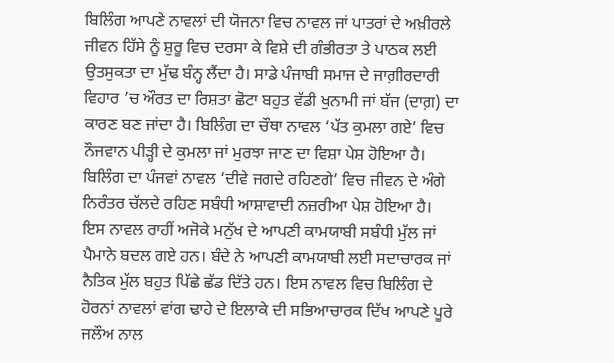ਬਿਲਿੰਗ ਆਪਣੇ ਨਾਵਲਾਂ ਦੀ ਯੋਜਨਾ ਵਿਚ ਨਾਵਲ ਜਾਂ ਪਾਤਰਾਂ ਦੇ ਅਖ਼ੀਰਲੇ ਜੀਵਨ ਹਿੱਸੇ ਨੂੰ ਸ਼ੁਰੂ ਵਿਚ ਦਰਸਾ ਕੇ ਵਿਸ਼ੇ ਦੀ ਗੰਭੀਰਤਾ ਤੇ ਪਾਠਕ ਲਈ ਉਤਸੁਕਤਾ ਦਾ ਮੁੱਢ ਬੰਨ੍ਹ ਲੈਂਦਾ ਹੈ। ਸਾਡੇ ਪੰਜਾਬੀ ਸਮਾਜ ਦੇ ਜਾਗ਼ੀਰਦਾਰੀ ਵਿਹਾਰ ’ਚ ਔਰਤ ਦਾ ਰਿਸ਼ਤਾ ਛੋਟਾ ਬਹੁਤ ਵੱਡੀ ਖੁਨਾਮੀ ਜਾਂ ਬੱਜ (ਦਾਗ਼) ਦਾ ਕਾਰਣ ਬਣ ਜਾਂਦਾ ਹੈ। ਬਿਲਿੰਗ ਦਾ ਚੌਥਾ ਨਾਵਲ ‘ਪੱਤ ਕੁਮਲਾ ਗਏ’ ਵਿਚ ਨੌਜਵਾਨ ਪੀੜ੍ਹੀ ਦੇ ਕੁਮਲਾ ਜਾਂ ਮੁਰਝਾ ਜਾਣ ਦਾ ਵਿਸ਼ਾ ਪੇਸ਼ ਹੋਇਆ ਹੈ।
ਬਿਲਿੰਗ ਦਾ ਪੰਜਵਾਂ ਨਾਵਲ ‘ਦੀਵੇ ਜਗਦੇ ਰਹਿਣਗੇ’ ਵਿਚ ਜੀਵਨ ਦੇ ਅੰਗੇ ਨਿਰੰਤਰ ਚੱਲਦੇ ਰਹਿਣ ਸਬੰਧੀ ਆਸ਼ਾਵਾਦੀ ਨਜ਼ਰੀਆ ਪੇਸ਼ ਹੋਇਆ ਹੈ। ਇਸ ਨਾਵਲ ਰਾਹੀਂ ਅਜੋਕੇ ਮਨੁੱਖ ਦੇ ਆਪਣੀ ਕਾਮਯਾਬੀ ਸਬੰਧੀ ਮੁੱਲ ਜਾਂ ਪੈਮਾਨੇ ਬਦਲ ਗਏ ਹਨ। ਬੰਦੇ ਨੇ ਆਪਣੀ ਕਾਮਯਾਬੀ ਲਈ ਸਦਾਚਾਰਕ ਜਾਂ ਨੈਤਿਕ ਮੁੱਲ ਬਹੁਤ ਪਿੱਛੇ ਛੱਡ ਦਿੱਤੇ ਹਨ। ਇਸ ਨਾਵਲ ਵਿਚ ਬਿਲਿੰਗ ਦੇ ਹੋਰਨਾਂ ਨਾਵਲਾਂ ਵਾਂਗ ਢਾਹੇ ਦੇ ਇਲਾਕੇ ਦੀ ਸਭਿਆਚਾਰਕ ਦਿੱਖ ਆਪਣੇ ਪੂਰੇ ਜਲੌਅ ਨਾਲ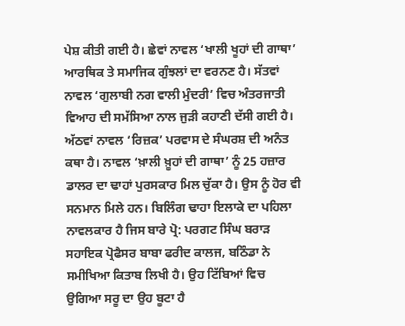ਪੇਸ਼ ਕੀਤੀ ਗਈ ਹੈ। ਛੇਵਾਂ ਨਾਵਲ ‘ਖਾਲੀ ਖੂਹਾਂ ਦੀ ਗਾਥਾ’ ਆਰਥਿਕ ਤੇ ਸਮਾਜਿਕ ਗੁੰਝਲਾਂ ਦਾ ਵਰਨਣ ਹੈ। ਸੱਤਵਾਂ ਨਾਵਲ ‘ਗੁਲਾਬੀ ਨਗ ਵਾਲੀ ਮੁੰਦਰੀ’ ਵਿਚ ਅੰਤਰਜਾਤੀ ਵਿਆਹ ਦੀ ਸਮੱਸਿਆ ਨਾਲ ਜੁੜੀ ਕਹਾਣੀ ਦੱਸੀ ਗਈ ਹੈ। ਅੱਠਵਾਂ ਨਾਵਲ ‘ਰਿਜ਼ਕ’ ਪਰਵਾਸ ਦੇ ਸੰਘਰਸ਼ ਦੀ ਅਨੰਤ ਕਥਾ ਹੈ। ਨਾਵਲ ‘ਖ਼ਾਲੀ ਖ਼ੂਹਾਂ ਦੀ ਗਾਥਾ’ ਨੂੰ 25 ਹਜ਼ਾਰ ਡਾਲਰ ਦਾ ਢਾਹਾਂ ਪੁਰਸਕਾਰ ਮਿਲ ਚੁੱਕਾ ਹੈ। ਉਸ ਨੂੰ ਹੋਰ ਵੀ ਸਨਮਾਨ ਮਿਲੇ ਹਨ। ਬਿਲਿੰਗ ਢਾਹਾ ਇਲਾਕੇ ਦਾ ਪਹਿਲਾ ਨਾਵਲਕਾਰ ਹੈ ਜਿਸ ਬਾਰੇ ਪ੍ਰੋ: ਪਰਗਟ ਸਿੰਘ ਬਰਾੜ ਸਹਾਇਕ ਪ੍ਰੋਫੈਸਰ ਬਾਬਾ ਫਰੀਦ ਕਾਲਜ, ਬਠਿੰਡਾ ਨੇ ਸਮੀਖਿਆ ਕਿਤਾਬ ਲਿਖੀ ਹੈ। ਉਹ ਟਿੱਬਿਆਂ ਵਿਚ ਉਗਿਆ ਸਰੂ ਦਾ ਉਹ ਬੂਟਾ ਹੈ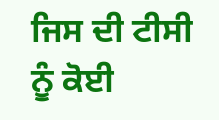ਜਿਸ ਦੀ ਟੀਸੀ ਨੂੰ ਕੋਈ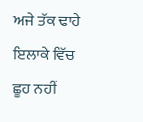ਅਜੇ ਤੱਕ ਢਾਹੇ ਇਲਾਕੇ ਵਿੱਚ ਛੂਹ ਨਹੀਂ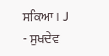ਸਕਿਆ। J
- ਸੁਖਦੇਵ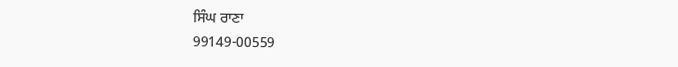ਸਿੰਘ ਰਾਣਾ
99149-00559